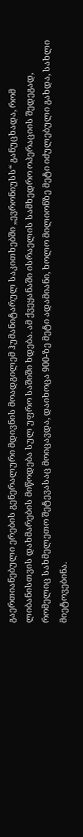გაერთიანებული ერების გენერალური მდივნის მოადგილემ ჰუმანიტარულ საკითხებში „ევრონიუსს“ განუცხადა, რომ ლიბანისთვის დახმარების მიწოდება სულ უფრო საშიში ხდება. ამ ქვეყანაში ისრაელის სამხედრო ოპერაციის შედეგად, რომელიც სახმელეთო შეტევასაც მოიცავდა, დაიხოცა 900-ზე მეტი ადამიანი, ხოლო მილიონზე მეტი იძულებული გახდა, სახლი მიეტოვებინა.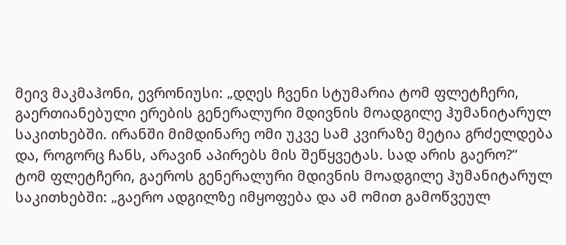მეივ მაკმაჰონი, ევრონიუსი: „დღეს ჩვენი სტუმარია ტომ ფლეტჩერი, გაერთიანებული ერების გენერალური მდივნის მოადგილე ჰუმანიტარულ საკითხებში. ირანში მიმდინარე ომი უკვე სამ კვირაზე მეტია გრძელდება და, როგორც ჩანს, არავინ აპირებს მის შეწყვეტას. სად არის გაერო?“
ტომ ფლეტჩერი, გაეროს გენერალური მდივნის მოადგილე ჰუმანიტარულ საკითხებში: „გაერო ადგილზე იმყოფება და ამ ომით გამოწვეულ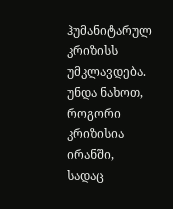ჰუმანიტარულ კრიზისს უმკლავდება. უნდა ნახოთ, როგორი კრიზისია ირანში, სადაც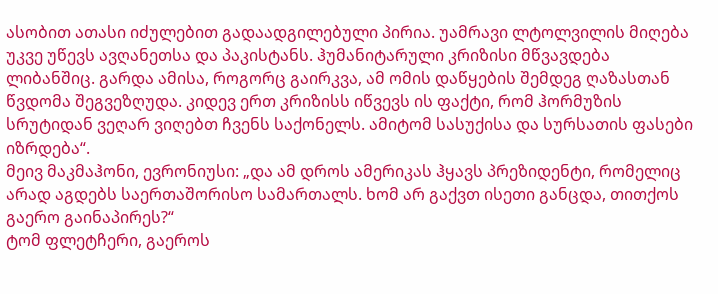ასობით ათასი იძულებით გადაადგილებული პირია. უამრავი ლტოლვილის მიღება უკვე უწევს ავღანეთსა და პაკისტანს. ჰუმანიტარული კრიზისი მწვავდება ლიბანშიც. გარდა ამისა, როგორც გაირკვა, ამ ომის დაწყების შემდეგ ღაზასთან წვდომა შეგვეზღუდა. კიდევ ერთ კრიზისს იწვევს ის ფაქტი, რომ ჰორმუზის სრუტიდან ვეღარ ვიღებთ ჩვენს საქონელს. ამიტომ სასუქისა და სურსათის ფასები იზრდება“.
მეივ მაკმაჰონი, ევრონიუსი: „და ამ დროს ამერიკას ჰყავს პრეზიდენტი, რომელიც არად აგდებს საერთაშორისო სამართალს. ხომ არ გაქვთ ისეთი განცდა, თითქოს გაერო გაინაპირეს?“
ტომ ფლეტჩერი, გაეროს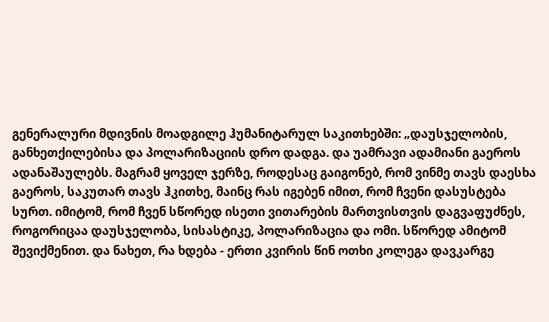გენერალური მდივნის მოადგილე ჰუმანიტარულ საკითხებში: „დაუსჯელობის, განხეთქილებისა და პოლარიზაციის დრო დადგა. და უამრავი ადამიანი გაეროს ადანაშაულებს. მაგრამ ყოველ ჯერზე, როდესაც გაიგონებ, რომ ვინმე თავს დაესხა გაეროს, საკუთარ თავს ჰკითხე, მაინც რას იგებენ იმით, რომ ჩვენი დასუსტება სურთ. იმიტომ, რომ ჩვენ სწორედ ისეთი ვითარების მართვისთვის დაგვაფუძნეს, როგორიცაა დაუსჯელობა, სისასტიკე, პოლარიზაცია და ომი. სწორედ ამიტომ შევიქმენით. და ნახეთ, რა ხდება - ერთი კვირის წინ ოთხი კოლეგა დავკარგე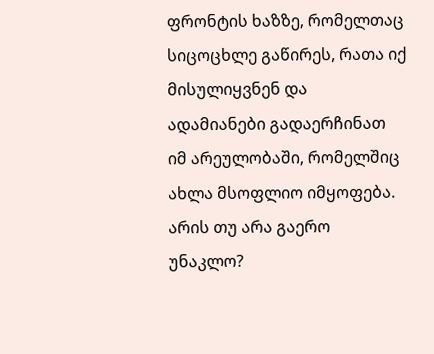ფრონტის ხაზზე, რომელთაც სიცოცხლე გაწირეს, რათა იქ მისულიყვნენ და ადამიანები გადაერჩინათ იმ არეულობაში, რომელშიც ახლა მსოფლიო იმყოფება. არის თუ არა გაერო უნაკლო?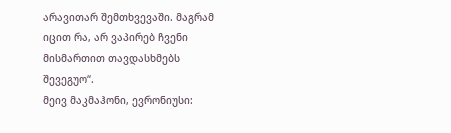არავითარ შემთხვევაში. მაგრამ იცით რა, არ ვაპირებ ჩვენი მისმართით თავდასხმებს შევეგუო“.
მეივ მაკმაჰონი, ევრონიუსი: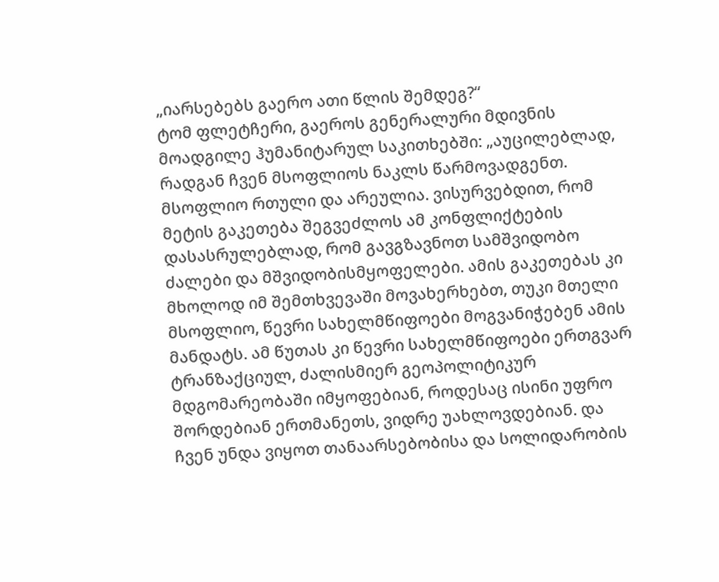„იარსებებს გაერო ათი წლის შემდეგ?“
ტომ ფლეტჩერი, გაეროს გენერალური მდივნის მოადგილე ჰუმანიტარულ საკითხებში: „აუცილებლად, რადგან ჩვენ მსოფლიოს ნაკლს წარმოვადგენთ. მსოფლიო რთული და არეულია. ვისურვებდით, რომ მეტის გაკეთება შეგვეძლოს ამ კონფლიქტების დასასრულებლად, რომ გავგზავნოთ სამშვიდობო ძალები და მშვიდობისმყოფელები. ამის გაკეთებას კი მხოლოდ იმ შემთხვევაში მოვახერხებთ, თუკი მთელი მსოფლიო, წევრი სახელმწიფოები მოგვანიჭებენ ამის მანდატს. ამ წუთას კი წევრი სახელმწიფოები ერთგვარ ტრანზაქციულ, ძალისმიერ გეოპოლიტიკურ მდგომარეობაში იმყოფებიან, როდესაც ისინი უფრო შორდებიან ერთმანეთს, ვიდრე უახლოვდებიან. და ჩვენ უნდა ვიყოთ თანაარსებობისა და სოლიდარობის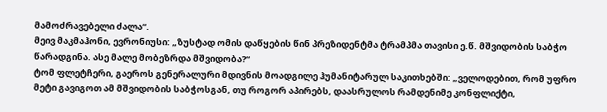მამოძრავებელი ძალა“.
მეივ მაკმაჰონი, ევრონიუსი: „ზუსტად ომის დაწყების წინ პრეზიდენტმა ტრამპმა თავისი ე.წ. მშვიდობის საბჭო წარადგინა. ასე მალე მობეზრდა მშვიდობა?“
ტომ ფლეტჩერი, გაეროს გენერალური მდივნის მოადგილე ჰუმანიტარულ საკითხებში: „ველოდებით, რომ უფრო მეტი გავიგოთ ამ მშვიდობის საბჭოსგან, თუ როგორ აპირებს, დაასრულოს რამდენიმე კონფლიქტი,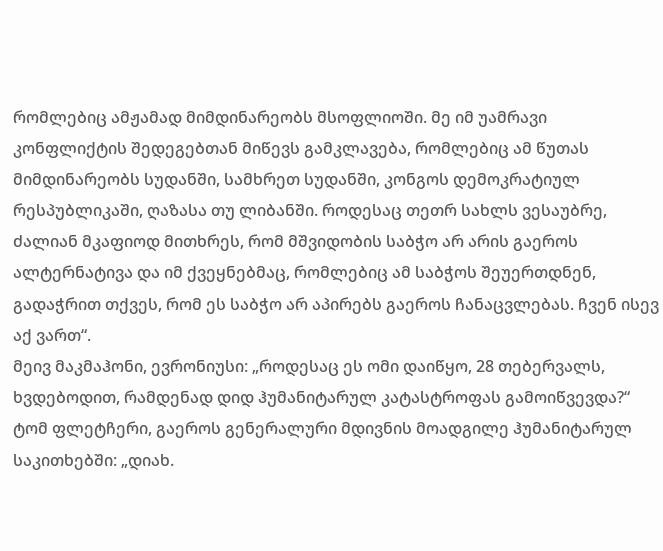რომლებიც ამჟამად მიმდინარეობს მსოფლიოში. მე იმ უამრავი კონფლიქტის შედეგებთან მიწევს გამკლავება, რომლებიც ამ წუთას მიმდინარეობს სუდანში, სამხრეთ სუდანში, კონგოს დემოკრატიულ რესპუბლიკაში, ღაზასა თუ ლიბანში. როდესაც თეთრ სახლს ვესაუბრე, ძალიან მკაფიოდ მითხრეს, რომ მშვიდობის საბჭო არ არის გაეროს ალტერნატივა და იმ ქვეყნებმაც, რომლებიც ამ საბჭოს შეუერთდნენ, გადაჭრით თქვეს, რომ ეს საბჭო არ აპირებს გაეროს ჩანაცვლებას. ჩვენ ისევ აქ ვართ“.
მეივ მაკმაჰონი, ევრონიუსი: „როდესაც ეს ომი დაიწყო, 28 თებერვალს, ხვდებოდით, რამდენად დიდ ჰუმანიტარულ კატასტროფას გამოიწვევდა?“
ტომ ფლეტჩერი, გაეროს გენერალური მდივნის მოადგილე ჰუმანიტარულ საკითხებში: „დიახ.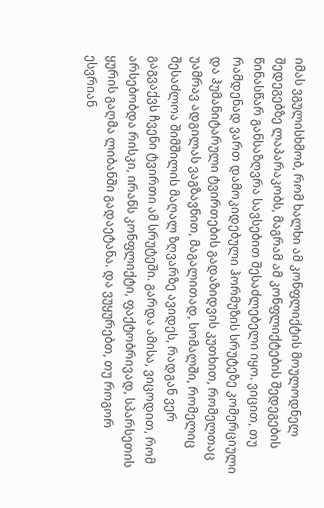იმას ვგულისხმობ, რომ ხალხი ამ კონფლიქტის მოულოდნელ შედეგებზე ლაპარაკობს, მაგრამ ამ კონფლიქტების შედეგების წინასწარ განსაზღვრა სავსებით შესაძლებელი იყო. ვიცით, თუ რამდენად ვართ დამოკიდებული ჰორმუზის სრუტეზე კომერციული და ჰუმანიტარული ტვირთების გადაზიდვის კუთხით, რომელთაც უამრავ ადგილას ვაგზავნით, მაგალითად, სომალში, რომელიც შესაძლოა შიმშილის მაღალ ზღვარზე ავიდეს, რადგან ვერ გაგვაქვს ჩვენი ტვირთი ამ სრუტეში. გარდა ამისა, ვიცოდით, რომ არსებობდა რისკი, ირანს კონფლიქტი, ფაქტობრივად, სპარსეთის ყურის გაღმა ლიბანში გადაეტანა. და ვუყურებთ, თუ როგორ ესვრიან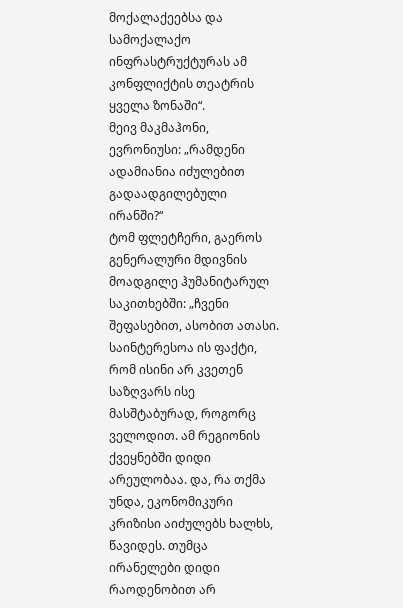მოქალაქეებსა და სამოქალაქო ინფრასტრუქტურას ამ კონფლიქტის თეატრის ყველა ზონაში“.
მეივ მაკმაჰონი, ევრონიუსი: „რამდენი ადამიანია იძულებით გადაადგილებული ირანში?“
ტომ ფლეტჩერი, გაეროს გენერალური მდივნის მოადგილე ჰუმანიტარულ საკითხებში: „ჩვენი შეფასებით, ასობით ათასი. საინტერესოა ის ფაქტი, რომ ისინი არ კვეთენ საზღვარს ისე მასშტაბურად, როგორც ველოდით. ამ რეგიონის ქვეყნებში დიდი არეულობაა. და, რა თქმა უნდა, ეკონომიკური კრიზისი აიძულებს ხალხს, წავიდეს. თუმცა ირანელები დიდი რაოდენობით არ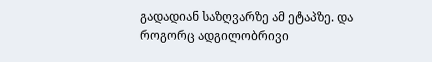გადადიან საზღვარზე ამ ეტაპზე. და როგორც ადგილობრივი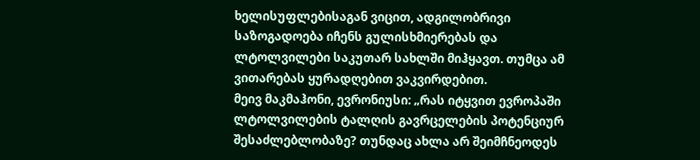ხელისუფლებისაგან ვიცით, ადგილობრივი საზოგადოება იჩენს გულისხმიერებას და ლტოლვილები საკუთარ სახლში მიჰყავთ. თუმცა ამ ვითარებას ყურადღებით ვაკვირდებით.
მეივ მაკმაჰონი, ევრონიუსი: „რას იტყვით ევროპაში ლტოლვილების ტალღის გავრცელების პოტენციურ შესაძლებლობაზე? თუნდაც ახლა არ შეიმჩნეოდეს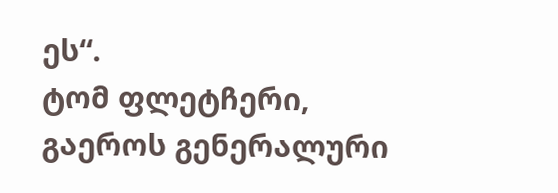ეს“.
ტომ ფლეტჩერი, გაეროს გენერალური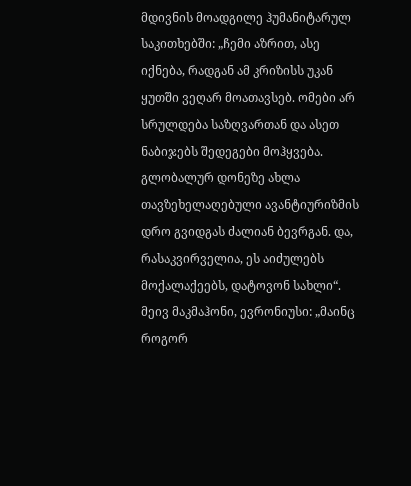მდივნის მოადგილე ჰუმანიტარულ საკითხებში: „ჩემი აზრით, ასე იქნება, რადგან ამ კრიზისს უკან ყუთში ვეღარ მოათავსებ. ომები არ სრულდება საზღვართან და ასეთ ნაბიჯებს შედეგები მოჰყვება. გლობალურ დონეზე ახლა თავზეხელაღებული ავანტიურიზმის დრო გვიდგას ძალიან ბევრგან. და, რასაკვირველია, ეს აიძულებს მოქალაქეებს, დატოვონ სახლი“.
მეივ მაკმაჰონი, ევრონიუსი: „მაინც როგორ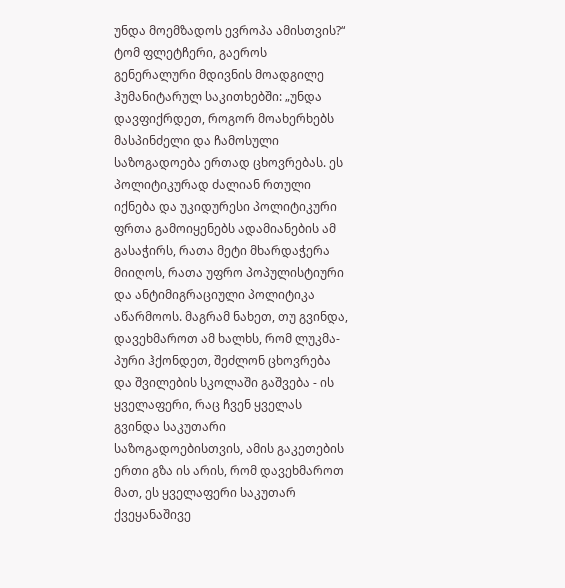უნდა მოემზადოს ევროპა ამისთვის?“
ტომ ფლეტჩერი, გაეროს გენერალური მდივნის მოადგილე ჰუმანიტარულ საკითხებში: „უნდა დავფიქრდეთ, როგორ მოახერხებს მასპინძელი და ჩამოსული საზოგადოება ერთად ცხოვრებას. ეს პოლიტიკურად ძალიან რთული იქნება და უკიდურესი პოლიტიკური ფრთა გამოიყენებს ადამიანების ამ გასაჭირს, რათა მეტი მხარდაჭერა მიიღოს, რათა უფრო პოპულისტიური და ანტიმიგრაციული პოლიტიკა აწარმოოს. მაგრამ ნახეთ, თუ გვინდა, დავეხმაროთ ამ ხალხს, რომ ლუკმა-პური ჰქონდეთ, შეძლონ ცხოვრება და შვილების სკოლაში გაშვება - ის ყველაფერი, რაც ჩვენ ყველას გვინდა საკუთარი საზოგადოებისთვის, ამის გაკეთების ერთი გზა ის არის, რომ დავეხმაროთ მათ, ეს ყველაფერი საკუთარ ქვეყანაშივე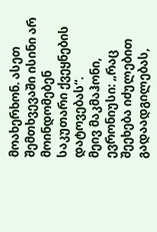მოახერხონ. ასეთ შემთხვევაში ისინი არ მოინდომებენ საკუთარი ქვეყნების დატოვებას“.
მეივ მაკმაჰონი, ევრონიუსი: „რაც შეეხება იძულებით გადაადგილებას,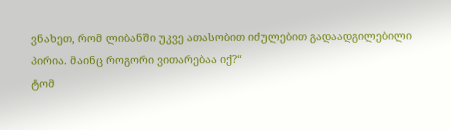ვნახეთ, რომ ლიბანში უკვე ათასობით იძულებით გადაადგილებილი პირია. მაინც როგორი ვითარებაა იქ?“
ტომ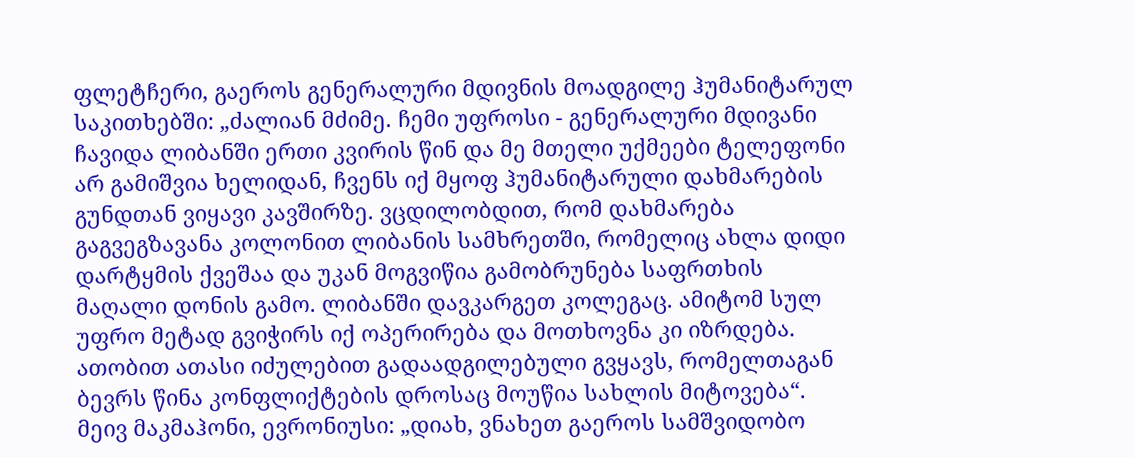ფლეტჩერი, გაეროს გენერალური მდივნის მოადგილე ჰუმანიტარულ საკითხებში: „ძალიან მძიმე. ჩემი უფროსი - გენერალური მდივანი ჩავიდა ლიბანში ერთი კვირის წინ და მე მთელი უქმეები ტელეფონი არ გამიშვია ხელიდან, ჩვენს იქ მყოფ ჰუმანიტარული დახმარების გუნდთან ვიყავი კავშირზე. ვცდილობდით, რომ დახმარება გაგვეგზავანა კოლონით ლიბანის სამხრეთში, რომელიც ახლა დიდი დარტყმის ქვეშაა და უკან მოგვიწია გამობრუნება საფრთხის მაღალი დონის გამო. ლიბანში დავკარგეთ კოლეგაც. ამიტომ სულ უფრო მეტად გვიჭირს იქ ოპერირება და მოთხოვნა კი იზრდება. ათობით ათასი იძულებით გადაადგილებული გვყავს, რომელთაგან ბევრს წინა კონფლიქტების დროსაც მოუწია სახლის მიტოვება“.
მეივ მაკმაჰონი, ევრონიუსი: „დიახ, ვნახეთ გაეროს სამშვიდობო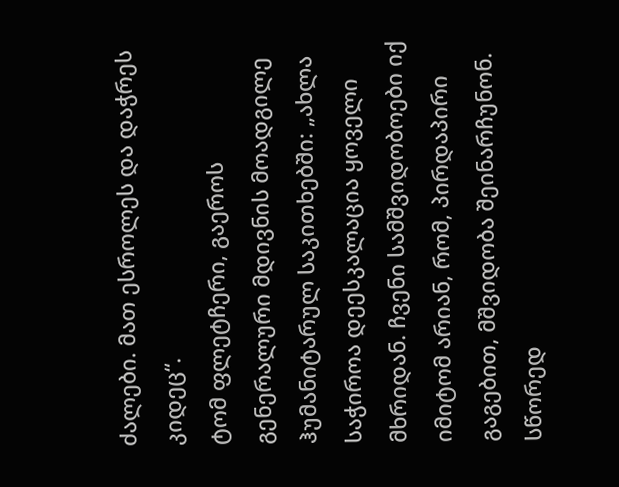ძალები. მათ ესროლეს და დაჭრეს კიდეც“.
ტომ ფლეტჩერი, გაეროს გენერალური მდივნის მოადგილე ჰუმანიტარულ საკითხებში: „ახლა საჭიროა დეესკალაცია ყოველი მხრიდან. ჩვენი სამშვიდობოები იქ იმიტომ არიან, რომ, პირდაპირი გაგებით, მშვიდობა შეინარჩუნონ. სწორედ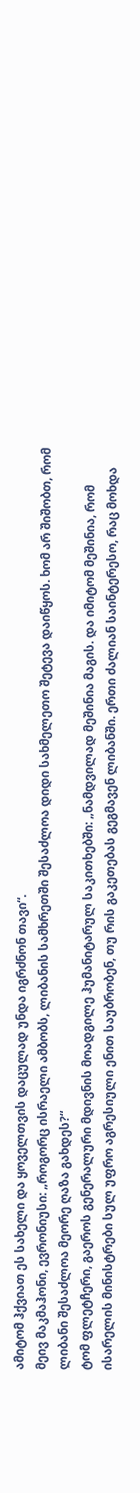ამიტომ ჰქვიათ ეს სახელი და ყოველთვის დაცულად უნდა იგრძნონ თავი“.
მეივ მაკმაჰონი, ევრონიუსი: „როგორც ისრაელი ამბობს, ლიბანის სამხრეთში შესაძლოა დიდი სახმელეთო შეტევა დაიწყოს. ხომ არ შიშობთ, რომ ლიბანი შესაძლოა მეორე ღაზა გახდეს?“
ტომ ფლეტჩერი, გაეროს გენერალური მდივნის მოადგილე ჰუმანიტარულ საკითხებში: „ნამდვილად მეშინია მაგის. და იმიტომ მეშინია, რომ ისარელის მინისტრები სულ უფრო აგრესიული ენით საუბრობენ, თუ რის გაკეთებას გეგმავენ ლიბანში. ერთი ძალიან საინტერესო, რაც მოხდა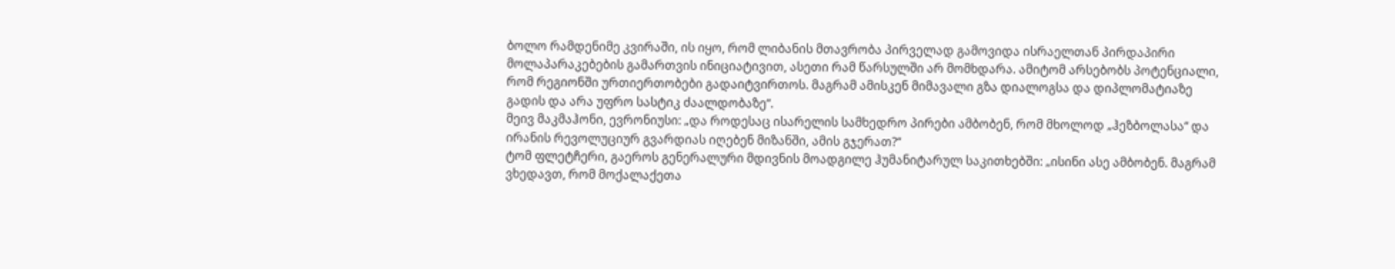ბოლო რამდენიმე კვირაში, ის იყო, რომ ლიბანის მთავრობა პირველად გამოვიდა ისრაელთან პირდაპირი მოლაპარაკებების გამართვის ინიციატივით, ასეთი რამ წარსულში არ მომხდარა. ამიტომ არსებობს პოტენციალი, რომ რეგიონში ურთიერთობები გადაიტვირთოს. მაგრამ ამისკენ მიმავალი გზა დიალოგსა და დიპლომატიაზე გადის და არა უფრო სასტიკ ძაალდობაზე“.
მეივ მაკმაჰონი, ევრონიუსი: „და როდესაც ისარელის სამხედრო პირები ამბობენ, რომ მხოლოდ „ჰეზბოლასა“ და ირანის რევოლუციურ გვარდიას იღებენ მიზანში, ამის გჯერათ?“
ტომ ფლეტჩერი, გაეროს გენერალური მდივნის მოადგილე ჰუმანიტარულ საკითხებში: „ისინი ასე ამბობენ. მაგრამ ვხედავთ, რომ მოქალაქეთა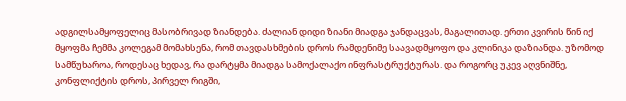ადგილსამყოფელიც მასობრივად ზიანდება. ძალიან დიდი ზიანი მიადგა ჯანდაცვას, მაგალითად. ერთი კვირის წინ იქ მყოფმა ჩემმა კოლეგამ მომახსენა, რომ თავდასხმების დროს რამდენიმე საავადმყოფო და კლინიკა დაზიანდა. უზომოდ სამწუხაროა, როდესაც ხედავ, რა დარტყმა მიადგა სამოქალაქო ინფრასტრუქტურას. და როგორც უკევ აღვნიშნე, კონფლიქტის დროს, პირველ რიგში,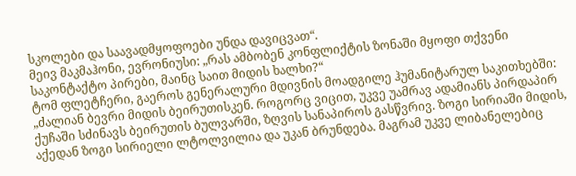სკოლები და საავადმყოფოები უნდა დავიცვათ“.
მეივ მაკმაჰონი, ევრონიუსი: „რას ამბობენ კონფლიქტის ზონაში მყოფი თქვენი საკონტაქტო პირები, მაინც საით მიდის ხალხი?“
ტომ ფლეტჩერი, გაეროს გენერალური მდივნის მოადგილე ჰუმანიტარულ საკითხებში: „ძალიან ბევრი მიდის ბეირუთისკენ. როგორც ვიცით, უკვე უამრავ ადამიანს პირდაპირ ქუჩაში სძინავს ბეირუთის ბულვარში, ზღვის სანაპიროს გასწვრივ. ზოგი სირიაში მიდის, აქედან ზოგი სირიელი ლტოლვილია და უკან ბრუნდება. მაგრამ უკვე ლიბანელებიც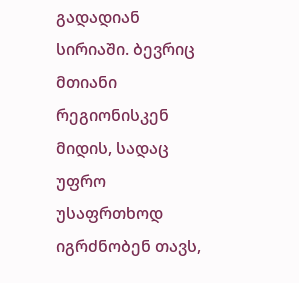გადადიან სირიაში. ბევრიც მთიანი რეგიონისკენ მიდის, სადაც უფრო უსაფრთხოდ იგრძნობენ თავს,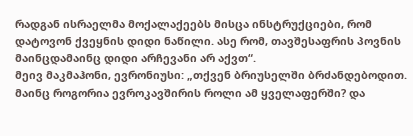რადგან ისრაელმა მოქალაქეებს მისცა ინსტრუქციები, რომ დატოვონ ქვეყნის დიდი ნაწილი. ასე რომ, თავშესაფრის პოვნის მაინცდამაინც დიდი არჩევანი არ აქვთ“.
მეივ მაკმაჰონი, ევრონიუსი: „თქვენ ბრიუსელში ბრძანდებოდით. მაინც როგორია ევროკავშირის როლი ამ ყველაფერში? და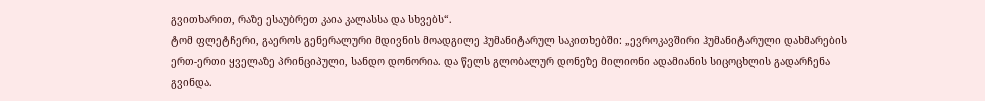გვითხარით, რაზე ესაუბრეთ კაია კალასსა და სხვებს“.
ტომ ფლეტჩერი, გაეროს გენერალური მდივნის მოადგილე ჰუმანიტარულ საკითხებში: „ევროკავშირი ჰუმანიტარული დახმარების ერთ-ერთი ყველაზე პრინციპული, სანდო დონორია. და წელს გლობალურ დონეზე მილიონი ადამიანის სიცოცხლის გადარჩენა გვინდა.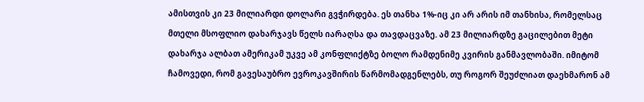ამისთვის კი 23 მილიარდი დოლარი გვჭირდება. ეს თანხა 1%-იც კი არ არის იმ თანხისა, რომელსაც მთელი მსოფლიო დახარჯავს წელს იარაღსა და თავდაცვაზე. ამ 23 მილიარდზე გაცილებით მეტი დახარჯა ალბათ ამერიკამ უკვე ამ კონფლიქტზე ბოლო რამდენიმე კვირის განმავლობაში. იმიტომ ჩამოვედი, რომ გავესაუბრო ევროკავშირის წარმომადგენლებს, თუ როგორ შეუძლიათ დაეხმარონ ამ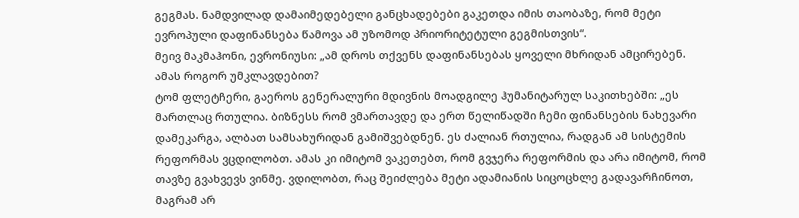გეგმას. ნამდვილად დამაიმედებელი განცხადებები გაკეთდა იმის თაობაზე, რომ მეტი ევროპული დაფინანსება წამოვა ამ უზომოდ პრიორიტეტული გეგმისთვის“.
მეივ მაკმაჰონი, ევრონიუსი: „ამ დროს თქვენს დაფინანსებას ყოველი მხრიდან ამცირებენ. ამას როგორ უმკლავდებით?
ტომ ფლეტჩერი, გაეროს გენერალური მდივნის მოადგილე ჰუმანიტარულ საკითხებში: „ეს მართლაც რთულია. ბიზნესს რომ ვმართავდე და ერთ წელიწადში ჩემი ფინანსების ნახევარი დამეკარგა, ალბათ სამსახურიდან გამიშვებდნენ. ეს ძალიან რთულია, რადგან ამ სისტემის რეფორმას ვცდილობთ. ამას კი იმიტომ ვაკეთებთ, რომ გვჯერა რეფორმის და არა იმიტომ, რომ თავზე გვახვევს ვინმე. ვდილობთ, რაც შეიძლება მეტი ადამიანის სიცოცხლე გადავარჩინოთ, მაგრამ არ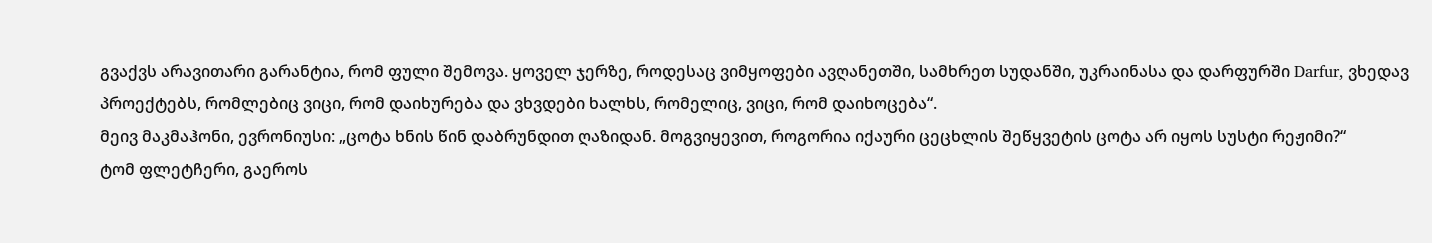გვაქვს არავითარი გარანტია, რომ ფული შემოვა. ყოველ ჯერზე, როდესაც ვიმყოფები ავღანეთში, სამხრეთ სუდანში, უკრაინასა და დარფურში Darfur, ვხედავ პროექტებს, რომლებიც ვიცი, რომ დაიხურება და ვხვდები ხალხს, რომელიც, ვიცი, რომ დაიხოცება“.
მეივ მაკმაჰონი, ევრონიუსი: „ცოტა ხნის წინ დაბრუნდით ღაზიდან. მოგვიყევით, როგორია იქაური ცეცხლის შეწყვეტის ცოტა არ იყოს სუსტი რეჟიმი?“
ტომ ფლეტჩერი, გაეროს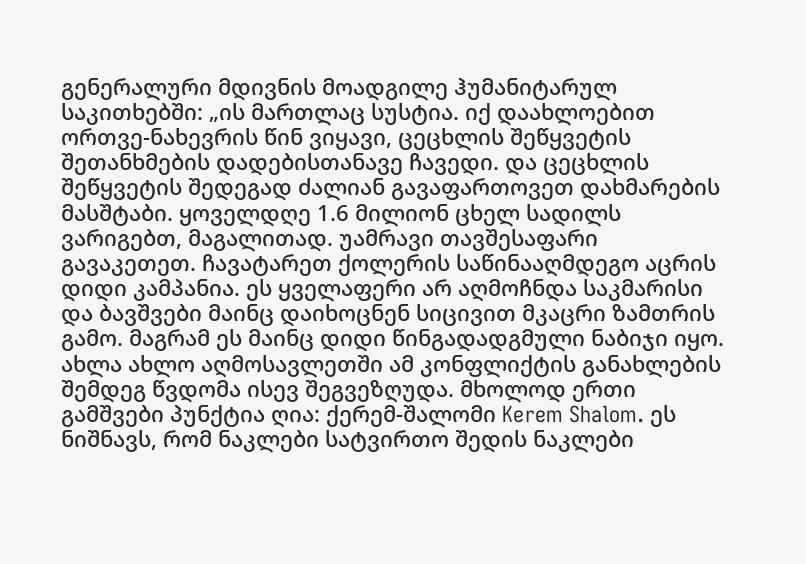გენერალური მდივნის მოადგილე ჰუმანიტარულ საკითხებში: „ის მართლაც სუსტია. იქ დაახლოებით ორთვე-ნახევრის წინ ვიყავი, ცეცხლის შეწყვეტის შეთანხმების დადებისთანავე ჩავედი. და ცეცხლის შეწყვეტის შედეგად ძალიან გავაფართოვეთ დახმარების მასშტაბი. ყოველდღე 1.6 მილიონ ცხელ სადილს ვარიგებთ, მაგალითად. უამრავი თავშესაფარი გავაკეთეთ. ჩავატარეთ ქოლერის საწინააღმდეგო აცრის დიდი კამპანია. ეს ყველაფერი არ აღმოჩნდა საკმარისი და ბავშვები მაინც დაიხოცნენ სიცივით მკაცრი ზამთრის გამო. მაგრამ ეს მაინც დიდი წინგადადგმული ნაბიჯი იყო. ახლა ახლო აღმოსავლეთში ამ კონფლიქტის განახლების შემდეგ წვდომა ისევ შეგვეზღუდა. მხოლოდ ერთი გამშვები პუნქტია ღია: ქერემ-შალომი Kerem Shalom. ეს ნიშნავს, რომ ნაკლები სატვირთო შედის ნაკლები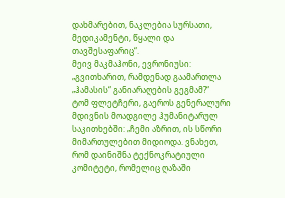დახმარებით, ნაკლებია სურსათი, მედიკამენტი, წყალი და თავშესაფარიც“.
მეივ მაკმაჰონი, ევრონიუსი: „გვითხარით, რამდენად გაამართლა „ჰამასის“ განიარაღების გეგმამ?“
ტომ ფლეტჩერი, გაეროს გენერალური მდივნის მოადგილე ჰუმანიტარულ საკითხებში: „ჩემი აზრით, ის სწორი მიმართულებით მიდიოდა. ვნახეთ, რომ დაინიშნა ტექნოკრატიული კომიტეტი, რომელიც ღაზაში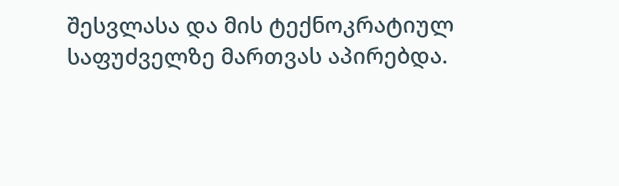შესვლასა და მის ტექნოკრატიულ საფუძველზე მართვას აპირებდა.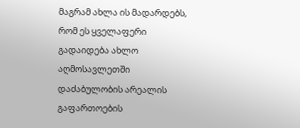მაგრამ ახლა ის მადარდებს, რომ ეს ყველაფერი გადაიდება ახლო აღმოსავლეთში დაძაბულობის არეალის გაფართოების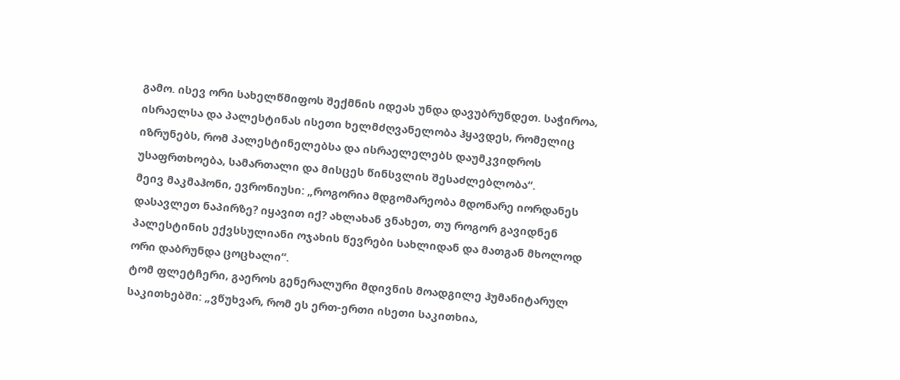გამო. ისევ ორი სახელწმიფოს შექმნის იდეას უნდა დავუბრუნდეთ. საჭიროა, ისრაელსა და პალესტინას ისეთი ხელმძღვანელობა ჰყავდეს, რომელიც იზრუნებს, რომ პალესტინელებსა და ისრაელელებს დაუმკვიდროს უსაფრთხოება, სამართალი და მისცეს წინსვლის შესაძლებლობა“.
მეივ მაკმაჰონი, ევრონიუსი: „როგორია მდგომარეობა მდონარე იორდანეს დასავლეთ ნაპირზე? იყავით იქ? ახლახან ვნახეთ, თუ როგორ გავიდნენ პალესტინის ექვსსულიანი ოჯახის წევრები სახლიდან და მათგან მხოლოდ ორი დაბრუნდა ცოცხალი“.
ტომ ფლეტჩერი, გაეროს გენერალური მდივნის მოადგილე ჰუმანიტარულ საკითხებში: „ვწუხვარ, რომ ეს ერთ-ერთი ისეთი საკითხია,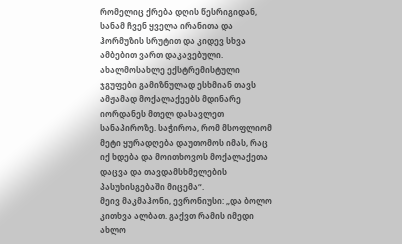რომელიც ქრება დღის წესრიგიდან, სანამ ჩვენ ყველა ირანითა და ჰორმუზის სრუტით და კიდევ სხვა ამბებით ვართ დაკავებული. ახალმოსახლე ექსტრემისტული ჯგუფები გამიზნულად ესხმიან თავს ამჟამად მოქალაქეებს მდინარე იორდანეს მთელ დასავლეთ სანაპიროზე. საჭიროა, რომ მსოფლიომ მეტი ყურადღება დაუთომოს იმას, რაც იქ ხდება და მოითხოვოს მოქალაქეთა დაცვა და თავდამსხმელების პასუხისგებაში მიცემა“.
მეივ მაკმაჰონი, ევრონიუსი: „და ბოლო კითხვა ალბათ. გაქვთ რამის იმედი ახლო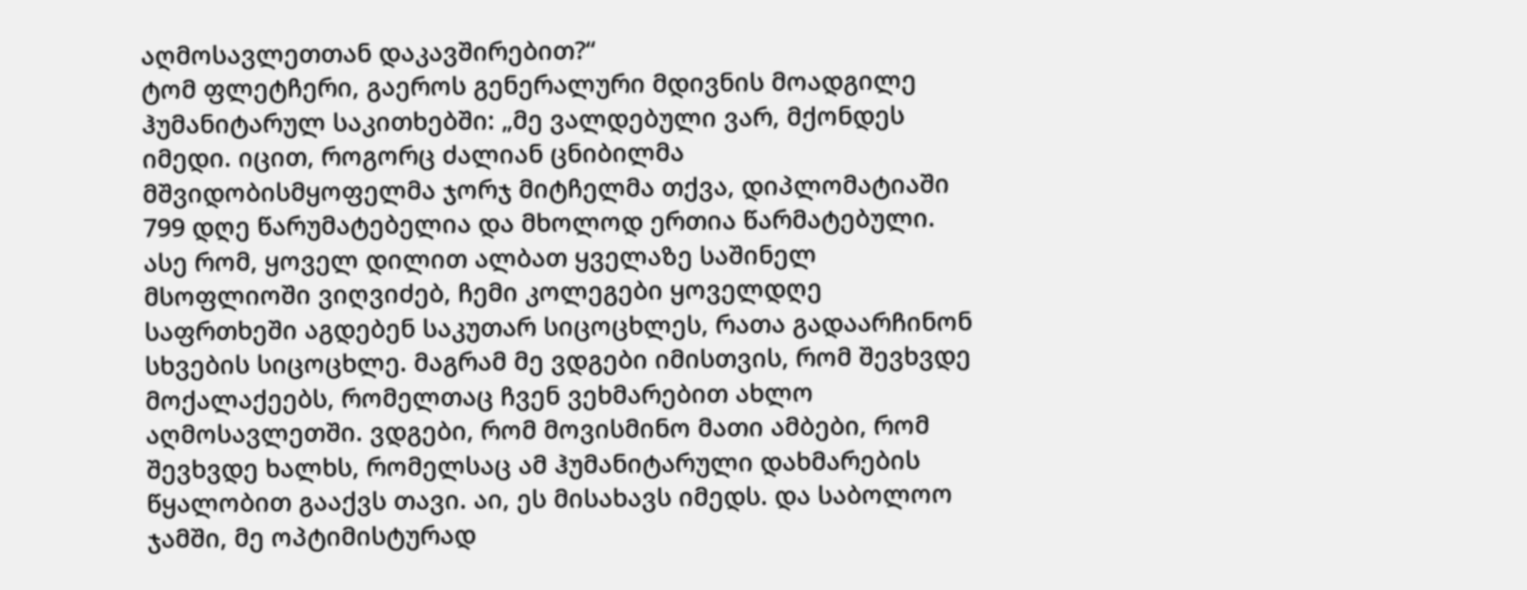აღმოსავლეთთან დაკავშირებით?“
ტომ ფლეტჩერი, გაეროს გენერალური მდივნის მოადგილე ჰუმანიტარულ საკითხებში: „მე ვალდებული ვარ, მქონდეს იმედი. იცით, როგორც ძალიან ცნიბილმა მშვიდობისმყოფელმა ჯორჯ მიტჩელმა თქვა, დიპლომატიაში 799 დღე წარუმატებელია და მხოლოდ ერთია წარმატებული. ასე რომ, ყოველ დილით ალბათ ყველაზე საშინელ მსოფლიოში ვიღვიძებ, ჩემი კოლეგები ყოველდღე საფრთხეში აგდებენ საკუთარ სიცოცხლეს, რათა გადაარჩინონ სხვების სიცოცხლე. მაგრამ მე ვდგები იმისთვის, რომ შევხვდე მოქალაქეებს, რომელთაც ჩვენ ვეხმარებით ახლო აღმოსავლეთში. ვდგები, რომ მოვისმინო მათი ამბები, რომ შევხვდე ხალხს, რომელსაც ამ ჰუმანიტარული დახმარების წყალობით გააქვს თავი. აი, ეს მისახავს იმედს. და საბოლოო ჯამში, მე ოპტიმისტურად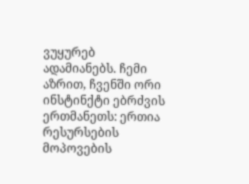ვუყურებ ადამიანებს. ჩემი აზრით, ჩვენში ორი ინსტინქტი ებრძვის ერთმანეთს: ერთია რესურსების მოპოვების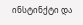ინსტინქტი და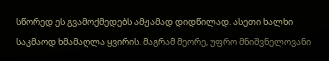სწორედ ეს გვამოქმედებს ამჟამად დიდწილად. ასეთი ხალხი საკმაოდ ხმამაღლა ყვირის. მაგრამ მეორე, უფრო მნიშვნელოვანი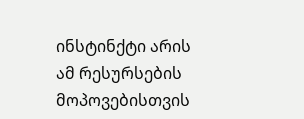ინსტინქტი არის ამ რესურსების მოპოვებისთვის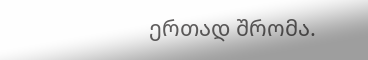ერთად შრომა.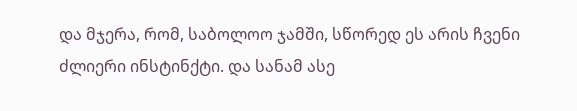და მჯერა, რომ, საბოლოო ჯამში, სწორედ ეს არის ჩვენი ძლიერი ინსტინქტი. და სანამ ასე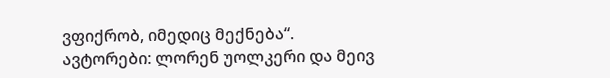ვფიქრობ, იმედიც მექნება“.
ავტორები: ლორენ უოლკერი და მეივ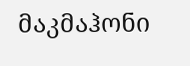მაკმაჰონი